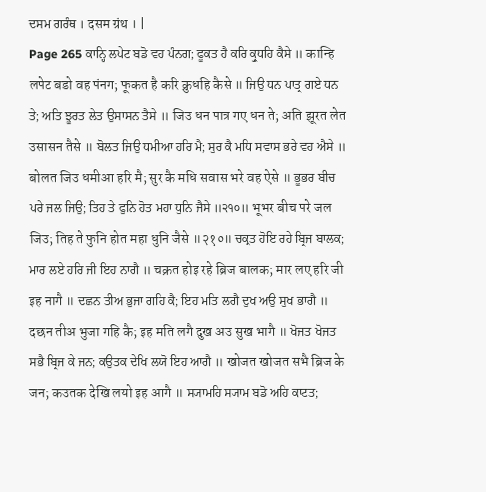ਦਸਮ ਗਰੰਥ । दसम ग्रंथ । |
Page 265 ਕਾਨ੍ਹਿ ਲਪੇਟ ਬਡੋ ਵਹ ਪੰਨਗ; ਫੂਕਤ ਹੈ ਕਰਿ ਕ੍ਰੁਧਹਿ ਕੈਸੇ ॥ कान्हि लपेट बडो वह पंनग; फूकत है करि क्रुधहि कैसे ॥ ਜਿਉ ਧਨ ਪਾਤ੍ਰ ਗਏ ਧਨ ਤੇ; ਅਤਿ ਝੂਰਤ ਲੇਤ ਉਸਾਸਨ ਤੈਸੇ ॥ जिउ धन पात्र गए धन ते; अति झूरत लेत उसासन तैसे ॥ ਬੋਲਤ ਜਿਉ ਧਮੀਆ ਹਰਿ ਮੈ; ਸੁਰ ਕੈ ਮਧਿ ਸਵਾਸ ਭਰੇ ਵਹ ਐਸੇ ॥ बोलत जिउ धमीआ हरि मै; सुर कै मधि सवास भरे वह ऐसे ॥ ਭੂਭਰ ਬੀਚ ਪਰੇ ਜਲ ਜਿਉ; ਤਿਹ ਤੇ ਫੁਨਿ ਹੋਤ ਮਹਾ ਧੁਨਿ ਜੈਸੇ ॥੨੧੦॥ भूभर बीच परे जल जिउ; तिह ते फुनि होत महा धुनि जैसे ॥२१०॥ ਚਕ੍ਰਤ ਹੋਇ ਰਹੇ ਬ੍ਰਿਜ ਬਾਲਕ; ਮਾਰ ਲਏ ਹਰਿ ਜੀ ਇਹ ਨਾਗੈ ॥ चक्रत होइ रहे ब्रिज बालक; मार लए हरि जी इह नागै ॥ ਦਛਨ ਤੀਅ ਭੁਜਾ ਗਹਿ ਕੈ; ਇਹ ਮਤਿ ਲਗੈ ਦੁਖ ਅਉ ਸੁਖ ਭਾਗੈ ॥ दछन तीअ भुजा गहि कै; इह मति लगै दुख अउ सुख भागै ॥ ਖੋਜਤ ਖੋਜਤ ਸਭੈ ਬ੍ਰਿਜ ਕੇ ਜਨ; ਕਉਤਕ ਦੇਖਿ ਲਯੋ ਇਹ ਆਗੈ ॥ खोजत खोजत सभै ब्रिज के जन; कउतक देखि लयो इह आगै ॥ ਸ੍ਯਾਮਹਿ ਸ੍ਯਾਮ ਬਡੋ ਅਹਿ ਕਾਟਤ;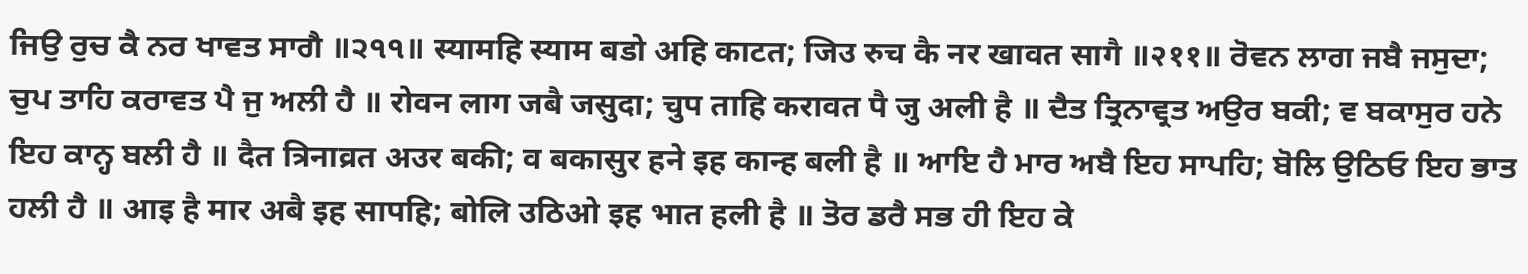ਜਿਉ ਰੁਚ ਕੈ ਨਰ ਖਾਵਤ ਸਾਗੈ ॥੨੧੧॥ स्यामहि स्याम बडो अहि काटत; जिउ रुच कै नर खावत सागै ॥२११॥ ਰੋਵਨ ਲਾਗ ਜਬੈ ਜਸੁਦਾ; ਚੁਪ ਤਾਹਿ ਕਰਾਵਤ ਪੈ ਜੁ ਅਲੀ ਹੈ ॥ रोवन लाग जबै जसुदा; चुप ताहि करावत पै जु अली है ॥ ਦੈਤ ਤ੍ਰਿਨਾਵ੍ਰਤ ਅਉਰ ਬਕੀ; ਵ ਬਕਾਸੁਰ ਹਨੇ ਇਹ ਕਾਨ੍ਹ ਬਲੀ ਹੈ ॥ दैत त्रिनाव्रत अउर बकी; व बकासुर हने इह कान्ह बली है ॥ ਆਇ ਹੈ ਮਾਰ ਅਬੈ ਇਹ ਸਾਪਹਿ; ਬੋਲਿ ਉਠਿਓ ਇਹ ਭਾਤ ਹਲੀ ਹੈ ॥ आइ है मार अबै इह सापहि; बोलि उठिओ इह भात हली है ॥ ਤੋਰ ਡਰੈ ਸਭ ਹੀ ਇਹ ਕੇ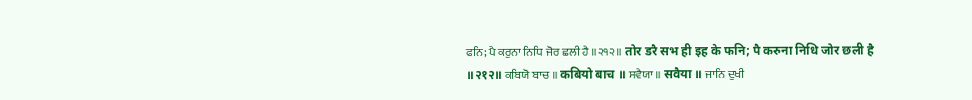ਫਨਿ; ਪੈ ਕਰੁਨਾ ਨਿਧਿ ਜੋਰ ਛਲੀ ਹੈ ॥੨੧੨॥ तोर डरै सभ ही इह के फनि; पै करुना निधि जोर छली है ॥२१२॥ ਕਬਿਯੋ ਬਾਚ ॥ कबियो बाच ॥ ਸਵੈਯਾ ॥ सवैया ॥ ਜਾਨਿ ਦੁਖੀ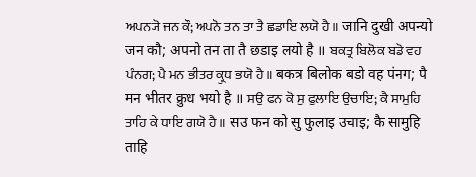ਅਪਨ੍ਯੋ ਜਨ ਕੌ; ਅਪਨੋ ਤਨ ਤਾ ਤੈ ਛਡਾਇ ਲਯੋ ਹੈ ॥ जानि दुखी अपन्यो जन कौ; अपनो तन ता तै छडाइ लयो है ॥ ਬਕਤ੍ਰ ਬਿਲੋਕ ਬਡੋ ਵਹ ਪੰਨਗ; ਪੈ ਮਨ ਭੀਤਰ ਕ੍ਰੁਧ ਭਯੋ ਹੈ ॥ बकत्र बिलोक बडो वह पंनग; पै मन भीतर क्रुध भयो है ॥ ਸਉ ਫਨ ਕੋ ਸੁ ਫੁਲਾਇ ਉਚਾਇ; ਕੈ ਸਾਮੁਹਿ ਤਾਹਿ ਕੇ ਧਾਇ ਗਯੋ ਹੈ ॥ सउ फन को सु फुलाइ उचाइ; कै सामुहि ताहि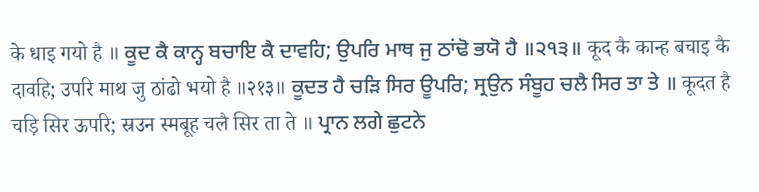के धाइ गयो है ॥ ਕੂਦ ਕੈ ਕਾਨ੍ਹ ਬਚਾਇ ਕੈ ਦਾਵਹਿ; ਉਪਰਿ ਮਾਥ ਜੁ ਠਾਂਢੋ ਭਯੋ ਹੈ ॥੨੧੩॥ कूद कै कान्ह बचाइ कै दावहि; उपरि माथ जु ठांढो भयो है ॥२१३॥ ਕੂਦਤ ਹੈ ਚੜਿ ਸਿਰ ਊਪਰਿ; ਸ੍ਰਉਨ ਸੰਬੂਹ ਚਲੈ ਸਿਰ ਤਾ ਤੇ ॥ कूदत है चड़ि सिर ऊपरि; स्रउन स्मबूह चलै सिर ता ते ॥ ਪ੍ਰਾਨ ਲਗੇ ਛੁਟਨੇ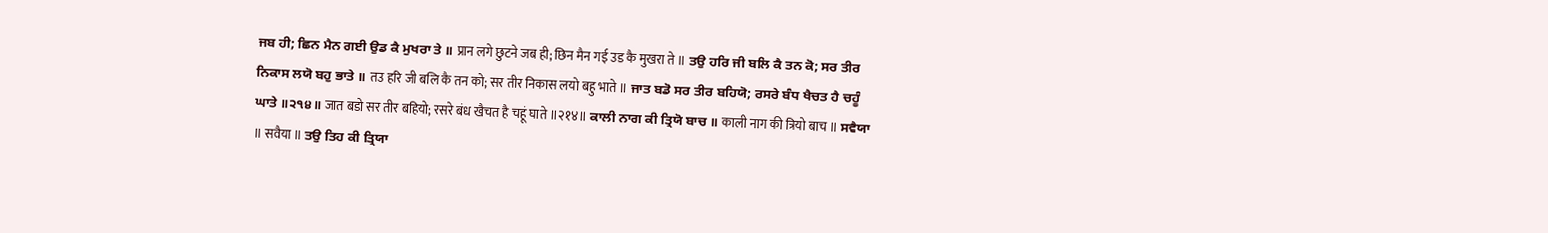ਜਬ ਹੀ; ਛਿਨ ਮੈਨ ਗਈ ਉਡ ਕੈ ਮੁਖਰਾ ਤੇ ॥ प्रान लगे छुटने जब ही; छिन मैन गई उड कै मुखरा ते ॥ ਤਉ ਹਰਿ ਜੀ ਬਲਿ ਕੈ ਤਨ ਕੋ; ਸਰ ਤੀਰ ਨਿਕਾਸ ਲਯੋ ਬਹੁ ਭਾਤੇ ॥ तउ हरि जी बलि कै तन को; सर तीर निकास लयो बहु भाते ॥ ਜਾਤ ਬਡੋ ਸਰ ਤੀਰ ਬਹਿਯੋ; ਰਸਰੇ ਬੰਧ ਖੈਚਤ ਹੈ ਚਹੂੰ ਘਾਤੇ ॥੨੧੪॥ जात बडो सर तीर बहियो; रसरे बंध खैचत है चहूं घाते ॥२१४॥ ਕਾਲੀ ਨਾਗ ਕੀ ਤ੍ਰਿਯੋ ਬਾਚ ॥ काली नाग की त्रियो बाच ॥ ਸਵੈਯਾ ॥ सवैया ॥ ਤਉ ਤਿਹ ਕੀ ਤ੍ਰਿਯਾ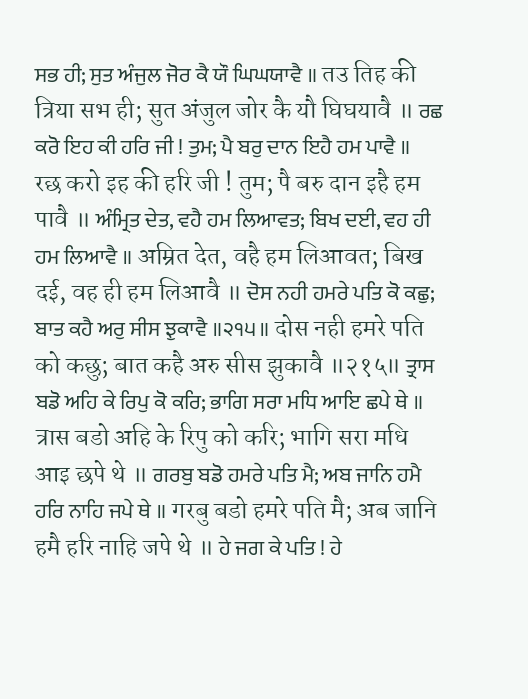ਸਭ ਹੀ; ਸੁਤ ਅੰਜੁਲ ਜੋਰ ਕੈ ਯੌ ਘਿਘਯਾਵੈ ॥ तउ तिह की त्रिया सभ ही; सुत अंजुल जोर कै यौ घिघयावै ॥ ਰਛ ਕਰੋ ਇਹ ਕੀ ਹਰਿ ਜੀ ! ਤੁਮ; ਪੈ ਬਰੁ ਦਾਨ ਇਹੈ ਹਮ ਪਾਵੈ ॥ रछ करो इह की हरि जी ! तुम; पै बरु दान इहै हम पावै ॥ ਅੰਮ੍ਰਿਤ ਦੇਤ, ਵਹੈ ਹਮ ਲਿਆਵਤ; ਬਿਖ ਦਈ, ਵਹ ਹੀ ਹਮ ਲਿਆਵੈ ॥ अम्रित देत, वहै हम लिआवत; बिख दई, वह ही हम लिआवै ॥ ਦੋਸ ਨਹੀ ਹਮਰੇ ਪਤਿ ਕੋ ਕਛੁ; ਬਾਤ ਕਹੈ ਅਰੁ ਸੀਸ ਝੁਕਾਵੈ ॥੨੧੫॥ दोस नही हमरे पति को कछु; बात कहै अरु सीस झुकावै ॥२१५॥ ਤ੍ਰਾਸ ਬਡੋ ਅਹਿ ਕੇ ਰਿਪੁ ਕੋ ਕਰਿ; ਭਾਗਿ ਸਰਾ ਮਧਿ ਆਇ ਛਪੇ ਥੇ ॥ त्रास बडो अहि के रिपु को करि; भागि सरा मधि आइ छपे थे ॥ ਗਰਬੁ ਬਡੋ ਹਮਰੇ ਪਤਿ ਮੈ; ਅਬ ਜਾਨਿ ਹਮੈ ਹਰਿ ਨਾਹਿ ਜਪੇ ਥੇ ॥ गरबु बडो हमरे पति मै; अब जानि हमै हरि नाहि जपे थे ॥ ਹੇ ਜਗ ਕੇ ਪਤਿ ! ਹੇ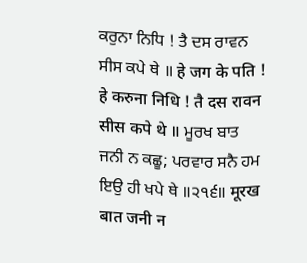ਕਰੁਨਾ ਨਿਧਿ ! ਤੈ ਦਸ ਰਾਵਨ ਸੀਸ ਕਪੇ ਥੇ ॥ हे जग के पति ! हे करुना निधि ! तै दस रावन सीस कपे थे ॥ ਮੂਰਖ ਬਾਤ ਜਨੀ ਨ ਕਛੂ; ਪਰਵਾਰ ਸਨੈ ਹਮ ਇਉ ਹੀ ਖਪੇ ਥੇ ॥੨੧੬॥ मूरख बात जनी न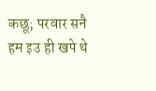कछू; परवार सनै हम इउ ही खपे थे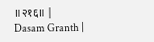॥२१६॥ |
Dasam Granth |